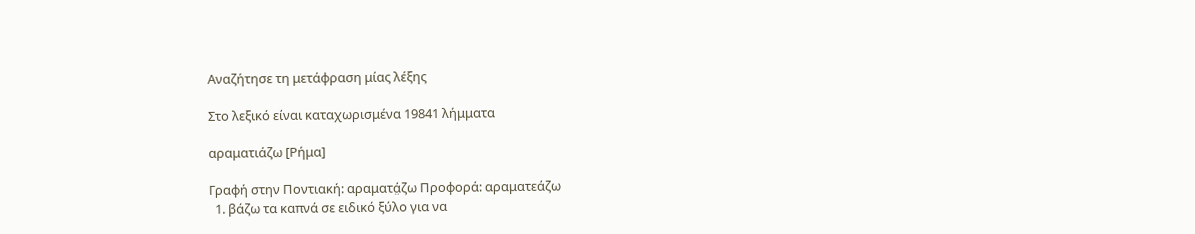Αναζήτησε τη μετάφραση μίας λέξης

Στο λεξικό είναι καταχωρισμένα 19841 λήμματα

αραματιάζω [Ρήμα]

Γραφή στην Ποντιακή: αραματά̤ζω Προφορά: αραματεάζω
  1. βάζω τα καπνά σε ειδικό ξύλο για να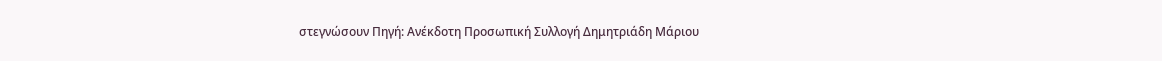στεγνώσουν Πηγή: Ανέκδοτη Προσωπική Συλλογή Δημητριάδη Μάριου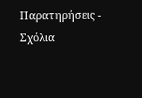Παρατηρήσεις - Σχόλια